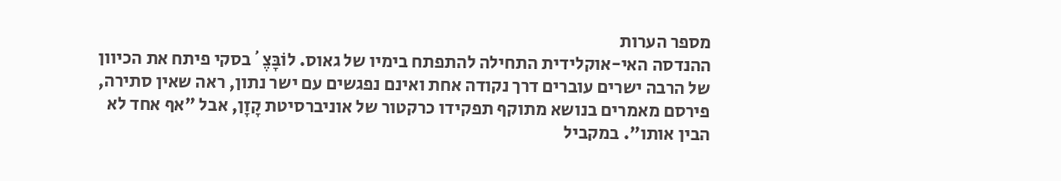מספר הערות
ההנדסה האי-אוקלידית התחילה להתפתח בימיו של גאוס. לוֹבָּצֶ´בסקי פיתח את הכיוון של הרבה ישרים עוברים דרך נקודה אחת ואינם נפגשים עם ישר נתון, ראה שאין סתירה, פירסם מאמרים בנושא מתוקף תפקידו כרקטור של אוניברסיטת קָזָן, אבל "אף אחד לא הבין אותו". במקביל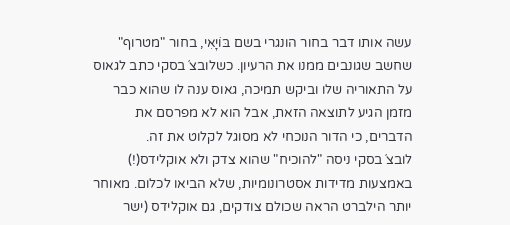עשה אותו דבר בחור הונגרי בשם בּוֹיָאִי, בחור "מטרוף" שחשב שגונבים ממנו את הרעיון. כשלובצ´בסקי כתב לגאוס על התאוריה שלו וביקש תמיכה, גאוס ענה לו שהוא כבר מזמן הגיע לתוצאה הזאת, אבל הוא לא מפרסם את הדברים, כי הדור הנוכחי לא מסוגל לקלוט את זה. לובצ´בסקי ניסה "להוכיח" שהוא צדק ולא אוקלידס(!) באמצעות מדידות אסטרונומיות, שלא הביאו לכלום. מאוחר יותר הילברט הראה שכולם צודקים, גם אוקלידס (ישר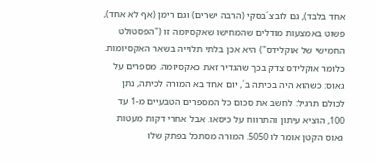אחד בלבד), גם לובצ´בסקי (הרבה ישרים) וגם רימן (אף לא אחד), פשוט באמצעות מודלים שהמחישו שאקסיומה זו ("הפסטולט החמישי של אוקלידס") היא אכן בלתי תלוייה בשאר האקסיומות. כלומר אוקלידס צדק בכך שהגדיר זאת כאקסיומה. מסַפרים על גאוס: כשהוא היה בכיתה ב´, יום אחד בא המורה לכיתה, נתן לכולם תרגיל: לחשב את סכום כל המספרים הטבעיים מ-1 עד 100, הוציא עיתון והתרווח על כיסאו. אבל אחרי דקות מעטות גאוס הקטן אומר לו 5050. המורה מסתכל בפתק שלו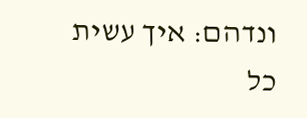ונדהם: איך עשית כל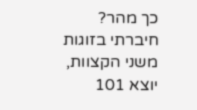כך מהר? חיברתי בזוגות משני הקצוות, יוצא 101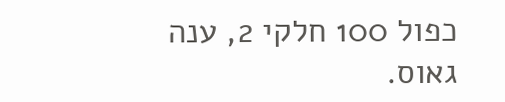כפול 100 חלקי 2, ענה גאוס.